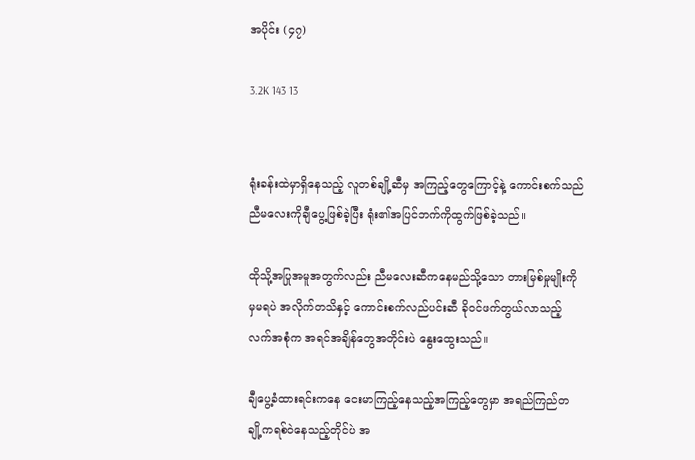အပိုင်း (၄၇)

3.2K 143 13


ရုံးခန်းထဲမှာရှိနေသည့် လူတစ်ချို့ဆီမှ အကြည့်တွေကြောင့်နဲ့ ကောင်းစက်သည် ညီမလေးကိုချီပွေ့ဖြစ်ခဲ့ပြီး ရုံး၏အပြင်ဘက်ကိုထွက်ဖြစ်ခဲ့သည်။

ထိုသို့အပြုအမူအတွက်လည်း ညီမလေးဆီကနေမည်သို့သော တားမြစ်မှုမျိုးကိုမှမရပဲ အလိုက်တသိနှင့် ကောင်းစက်လည်ပင်းဆီ ခိုဝင်ဖက်တွယ်လာသည့် လက်အစုံက အရင်အချိန်တွေအတိုင်းပဲ နွေးထွေးသည်။

ချီပွေ့ခံထားရင်းကနေ ငေးမာကြည့်နေသည့်အကြည့်တွေမှာ အရည်ကြည်တချို့ကရစ်ဝဲနေသည့်တိုင်ပဲ အ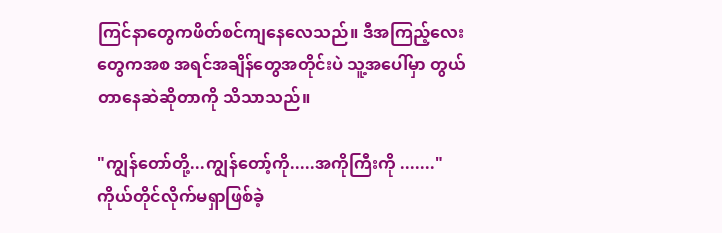ကြင်နာတွေကဖိတ်စင်ကျနေလေသည်။ ဒီအကြည့်လေးတွေကအစ အရင်အချိန်တွေအတိုင်းပဲ သူ့အပေါ်မှာ တွယ်တာနေဆဲဆိုတာကို သိသာသည်။

"ကျွန်တော်တို့...ကျွန်တော့်ကို.....အကိုကြီးကို ......."
ကိုယ်တိုင်လိုက်မရှာဖြစ်ခဲ့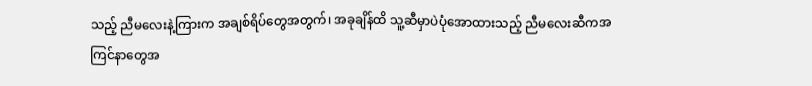သည့် ညီမလေးနဲ့ကြားက အချစ်ရိပ်တွေအတွက်၊ အခုချိန်ထိ သူ့ဆီမှာပဲပုံအောထားသည့် ညီမလေးဆီကအကြင်နာတွေအ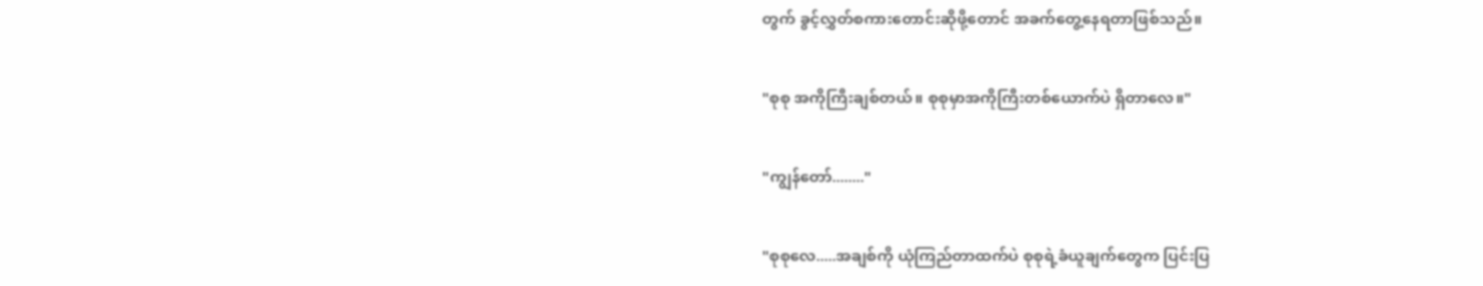တွက် ခွင့်လွှတ်စကားတောင်းဆိုဖို့တောင် အခက်တွေ့နေရတာဖြစ်သည်။

"စုစု အကိုကြီးချစ်တယ်။ စုစုမှာအကိုကြီးတစ်ယောက်ပဲ ရှိတာလေ။"

"ကျွန်တော်........"

"စုစုလေ.....အချစ်ကို ယုံကြည်တာထက်ပဲ စုစုရဲ့ခံယူချက်တွေက ပြင်းပြ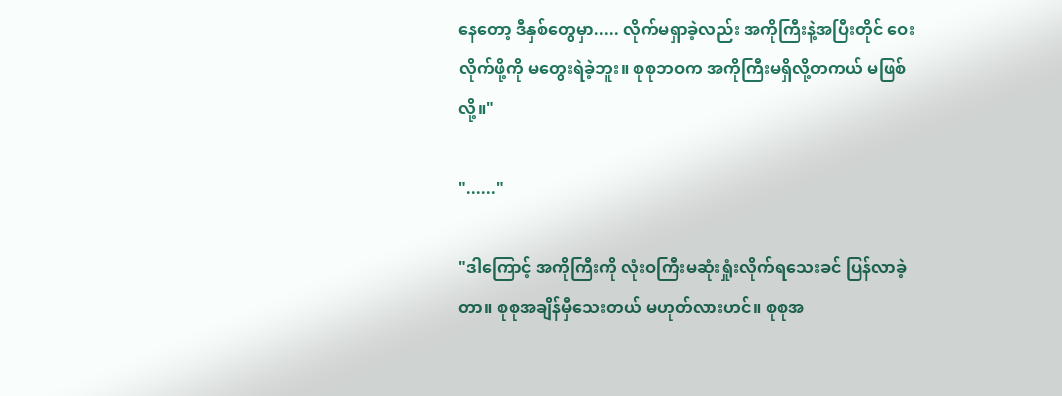နေတော့ ဒီနှစ်တွေမှာ..... လိုက်မရှာခဲ့လည်း အကိုကြီးနဲ့အပြီးတိုင် ဝေးလိုက်ဖို့ကို မတွေးရဲခဲ့ဘူး။ စုစုဘဝက အကိုကြီးမရှိလို့တကယ် မဖြစ်လို့။"

"......"

"ဒါကြောင့် အကိုကြီးကို လုံးဝကြီးမဆုံးရှုံးလိုက်ရသေးခင် ပြန်လာခဲ့တာ။ စုစုအချိန်မှီသေးတယ် မဟုတ်လားဟင်။ စုစုအ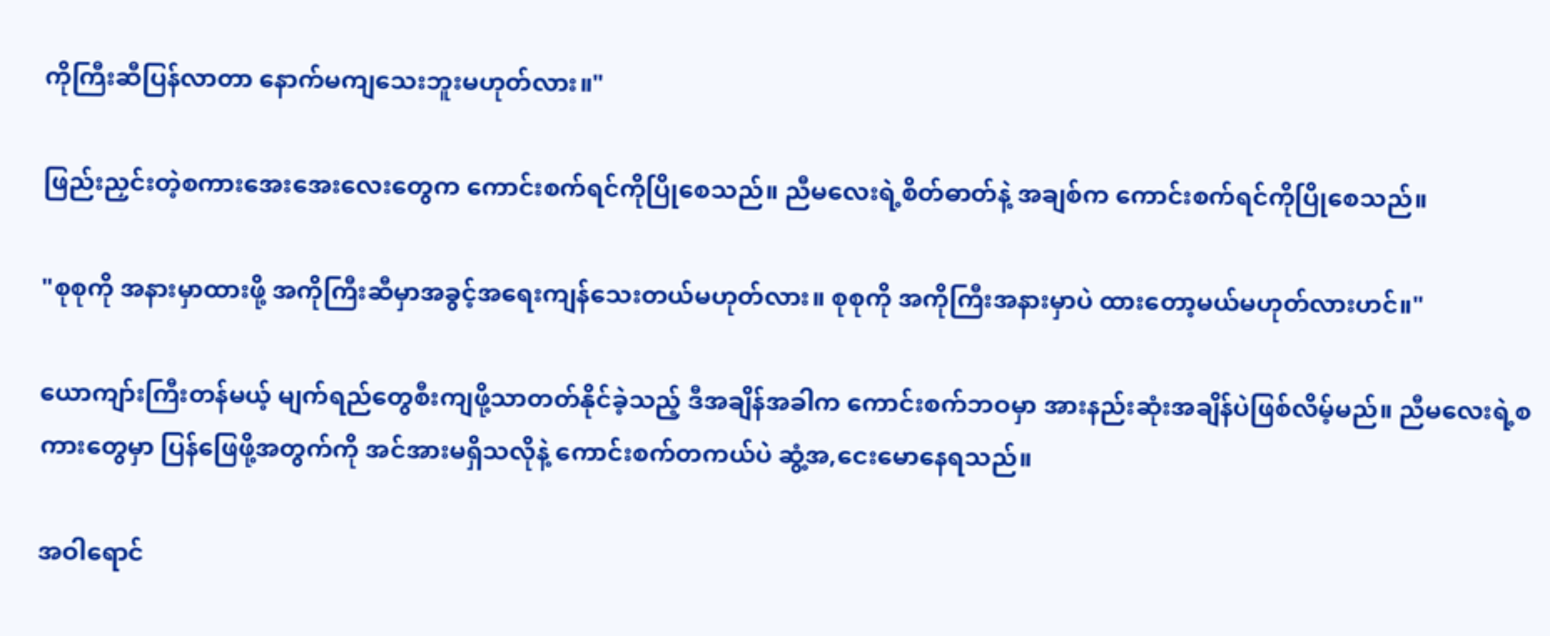ကိုကြီးဆီပြန်လာတာ နောက်မကျသေးဘူးမဟုတ်လား။"

ဖြည်းညှင်းတဲ့စကားအေးအေးလေးတွေက ကောင်းစက်ရင်ကိုပြိုစေသည်။ ညီမလေးရဲ့စိတ်ဓာတ်နဲ့ အချစ်က ကောင်းစက်ရင်ကိုပြိုစေသည်။

"စုစုကို အနားမှာထားဖို့ အကိုကြီးဆီမှာအခွင့်အရေးကျန်သေးတယ်မဟုတ်လား။ စုစုကို အကိုကြီးအနားမှာပဲ ထားတော့မယ်မဟုတ်လားဟင်။"

ယောကျာ်းကြီးတန်မယ့် မျက်ရည်တွေစီးကျဖို့သာတတ်နိုင်ခဲ့သည့် ဒီအချိန်အခါက ကောင်းစက်ဘဝမှာ အားနည်းဆုံးအချိန်ပဲဖြစ်လိမ့်မည်။ ညီမလေးရဲ့စကားတွေမှာ ပြန်ဖြေဖို့အတွက်ကို အင်အားမရှိသလိုနဲ့ ကောင်းစက်တကယ်ပဲ ဆွံ့အ,ငေးမောနေရသည်။

အဝါရောင်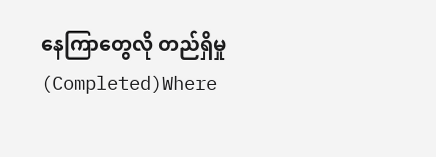နေကြာတွေလို တည်ရှိမှု (Completed)Where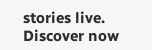stories live. Discover now